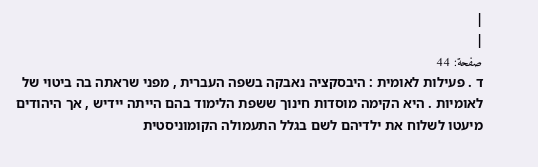|
|
صفحة: 44
ד . פעילות לאומית : היבסקציה נאבקה בשפה העברית , מפני שראתה בה ביטוי של לאומיות . היא הקימה מוסדות חינוך ששפת הלימוד בהם הייתה יידיש , אך היהודים מיעטו לשלוח את ילדיהם לשם בגלל התעמולה הקומוניסטית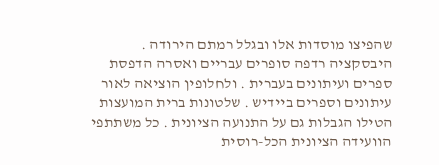שהפיצו מוסדות אלו ובגלל רמתם הירודה . היבסקציה רדפה סופרים עבריים ואסרה הדפסת ספרים ועיתונים בעברית . ולחלופין הוציאה לאור עיתונים וספרים ביידיש . שלטונות ברית המועצות הטילו הגבלות גם על התנועה הציונית . כל משתתפי הוועידה הציונית הכל-רוסית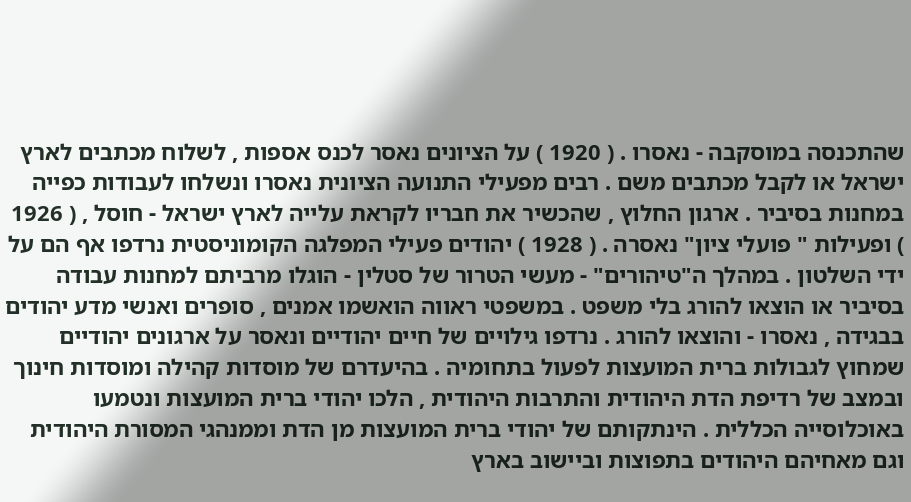שהתכנסה במוסקבה - נאסרו . ( 1920 ) על הציונים נאסר לכנס אספות , לשלוח מכתבים לארץ ישראל או לקבל מכתבים משם . רבים מפעילי התנועה הציונית נאסרו ונשלחו לעבודות כפייה במחנות בסיביר . ארגון החלוץ , שהכשיר את חבריו לקראת עלייה לארץ ישראל - חוסל , ( 1926 ) ופעילות " פועלי ציון" נאסרה . ( 1928 ) יהודים פעילי המפלגה הקומוניסטית נרדפו אף הם על ידי השלטון . במהלך ה"טיהורים" - מעשי הטרור של סטלין - הוגלו מרביתם למחנות עבודה בסיביר או הוצאו להורג בלי משפט . במשפטי ראווה הואשמו אמנים , סופרים ואנשי מדע יהודים בבגידה , נאסרו - והוצאו להורג . נרדפו גילויים של חיים יהודיים ונאסר על ארגונים יהודיים שמחוץ לגבולות ברית המועצות לפעול בתחומיה . בהיעדרם של מוסדות קהילה ומוסדות חינוך ובמצב של רדיפת הדת היהודית והתרבות היהודית , הלכו יהודי ברית המועצות ונטמעו באוכלוסייה הכללית . הינתקותם של יהודי ברית המועצות מן הדת וממנהגי המסורת היהודית וגם מאחיהם היהודים בתפוצות וביישוב בארץ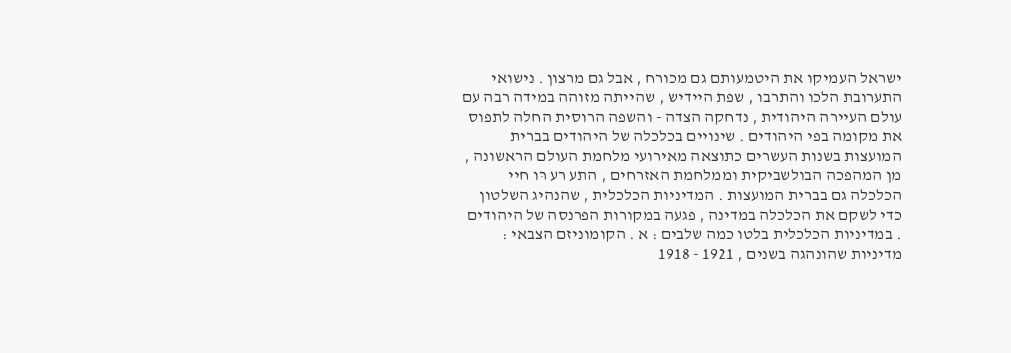ישראל העמיקו את היטמעּותם גם מכורח , אבל גם מרצון . נישואי התערובת הלכו והתרבו , שפת היידיש , שהייתה מזוהה במידה רבה עם עולם העיירה היהודית , נדחקה הצדה - והשפה הרוסית החלה לתפוס את מקומה בפי היהודים . שינויים בכלכלה של היהודים בברית המועצות בשנות העשרים כתוצאה מאירועי מלחמת העולם הראשונה , מן המהפכה הבולשביקית וממלחמת האזרחים , התע רע רּו חיי הכלכלה גם בברית המועצות . המדיניות הכלכלית , שהנהיג השלטון כדי לשקם את הכלכלה במדינה , פגעה במקורות הפרנסה של היהודים . במדיניות הכלכלית בלטו כמה שלבים : א . הקומוניזם הצבאי : מדיניות שהונהגה בשנים , 1921 - 1918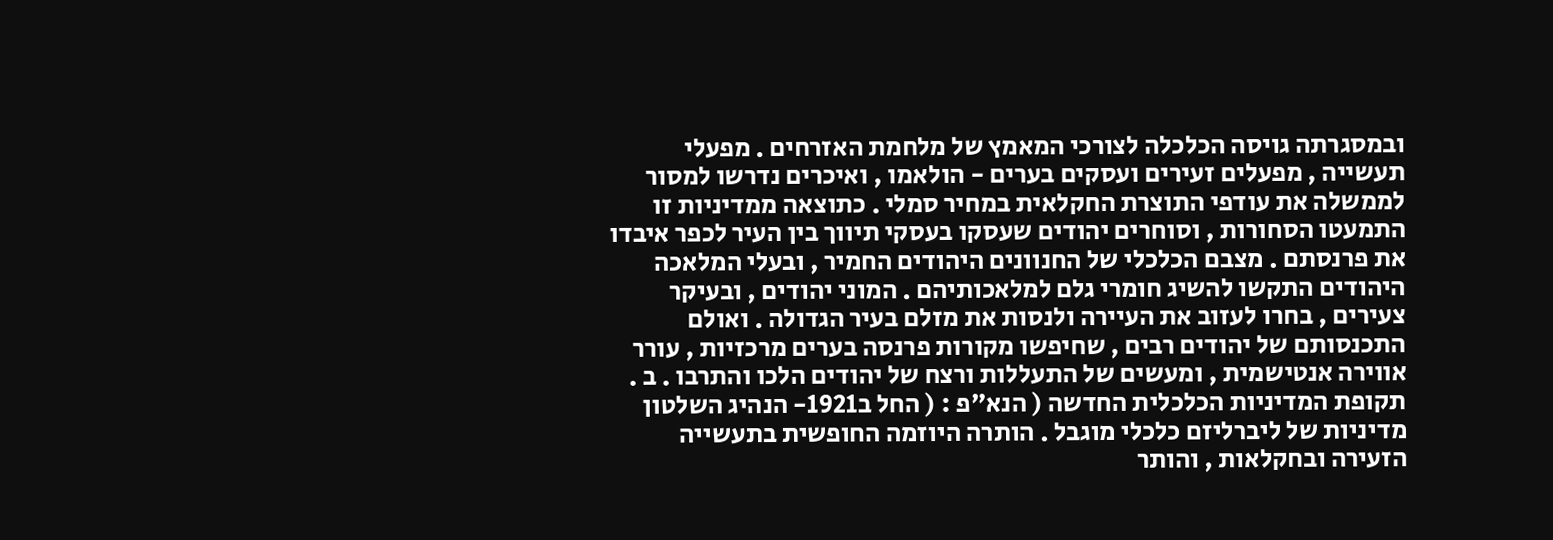ובמסגרתה גויסה הכלכלה לצורכי המאמץ של מלחמת האזרחים . מפעלי תעשייה , מפעלים זעירים ועסקים בערים - הולאמו , ואיכרים נדרשו למסור לממשלה את עודפי התוצרת החקלאית במחיר סמלי . כתוצאה ממדיניות זו התמעטו הסחורות , וסוחרים יהודים שעסקו בעסקי תיווך בין העיר לכפר איבדו את פרנסתם . מצבם הכלכלי של החנוונים היהודים החמיר , ובעלי המלאכה היהודים התקשו להשיג חומרי גלם למלאכותיהם . המוני יהודים , ובעיקר צעירים , בחרו לעזוב את העיירה ולנסות את מזלם בעיר הגדולה . ואולם התכנסותם של יהודים רבים , שחיפשו מקורות פרנסה בערים מרכזיות , עורר אווירה אנטישמית , ומעשים של התעללות ורצח של יהודים הלכו והתרבו . ב . תקופת המדיניות הכלכלית החדשה ( הנא"פ : ( החל ב1921- הנהיג השלטון מדיניות של ליברליזם כלכלי מוגבל . הותרה היוזמה החופשית בתעשייה הזעירה ובחקלאות , והותר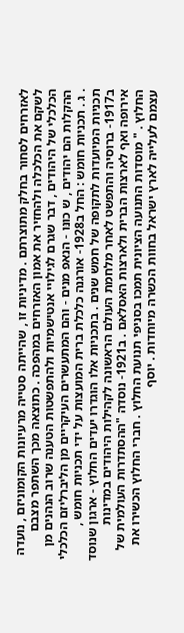לאזרחים לסחור בחלק מתוצרתם . מדיניות זו , שהייתה סטייה מרעיונות הקומוניזם , נועדה לשקם את הכלכלה ולהחזיר את אמון האזרחים במהפכה . כתוצאה מכך השתפר מצבם הכלכלי של היהודים , דבר שגרם לגילויי אנטישמיות ולהתפשטות הטענה שרוב הנהנים מן ההקלות הם יהודים , ש כונּו - הנאפ מנים - והם המתעשרים העיקריים מן הליברליזם הכלכלי . ג . תכניות חומש : החל ב1928- אורגנה כלכלת ברית המועצות על ידי תכניות חומש , תכניות המיועדות לתקופה של חמש שנים . בתכניות אלו הוגדרו יעדים החלוץ - ארגון שנוסד ב1917- ברוסיה והתפשט לאחר מלחמת העולם הראשונה לקהילות היהודים במדינות אירופה ואף לארצות הברית ולארצות האסלאם . ב1921- נוסדה "ההסתדרות העולמית של החלוץ . " מוסדות התנועה הציונית תמכו בסניפי תנועת החלוץ . חברי החלוץ הכשירו את עצמם לעלייה לארץ ישראל בחוות הכשרה מיוחדות . יוסף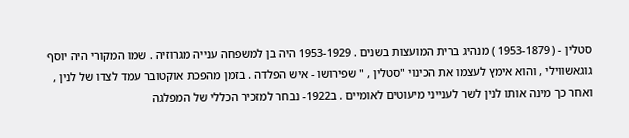סטלין - ( 1953-1879 ) מנהיג ברית המועצות בשנים . 1953-1929 היה בן למשפחה ענייה מגרוזיה . שמו המקורי היה יוסף גוגאשווילי , והוא אימץ לעצמו את הכינוי "סטלין , " שפירושו - איש הפלדה . בזמן מהפכת אוקטובר עמד לצדו של לנין , ואחר כך מינה אותו לנין לשר לענייני מיעוטים לאומיים . ב1922- נבחר למזכיר הכללי של המפלגה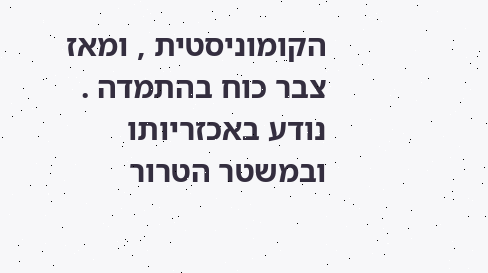הקומוניסטית , ומאז צבר כוח בהתמדה . נודע באכזריותו ובמשטר הטרור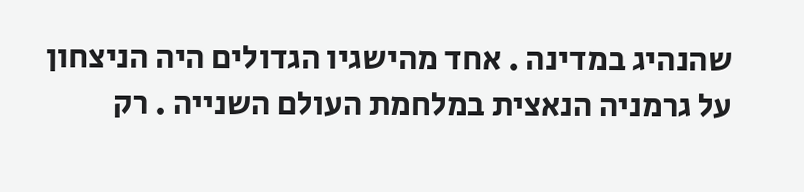שהנהיג במדינה . אחד מהישגיו הגדולים היה הניצחון על גרמניה הנאצית במלחמת העולם השנייה . רק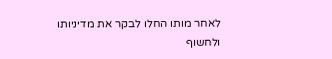לאחר מותו החלו לבקר את מדיניותו ולחשוף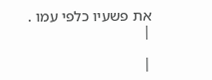את פשעיו כלפי עמו .
|

|